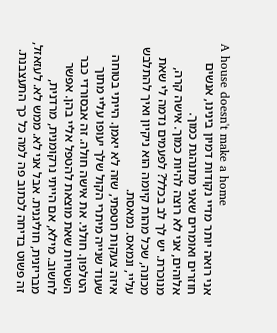A house doesn't make a home
אני רואה יותר מדיי נקודות דמיון בינינו, אנשים חוזרים ואומרים שאני מתנהגת כמוך.
אלוהים, אני לא רוצה להיות כמוך. אישה קרה, מנוכרת. יש לך לב בכלל? לפעמים נדמה לי שאת מכונה, שכל מהות קיומה הוא ניקיון ואיך להתלבש עליי, ונמאס. נמאסת.
איזה צעקות חטפתי, שזה לא יאמן. הייתי בטוחה שעוד שנייה מיתרי הקול שלך יעופו עליי מתוך הטלפון. חולני. את אישה חולה. זה אבסורדי כבר השטויות שאת מוצאת להטפל אליי בהן. אפשר לחשוב. מילא, אם הייתי נרקומנית, מרדנית, מבריזנית, חוליגנית. אבל אני לא. ממש לא. לעזאזל, זה פשוט בדיחה לכתוב פה למה כל כך התעצבנת.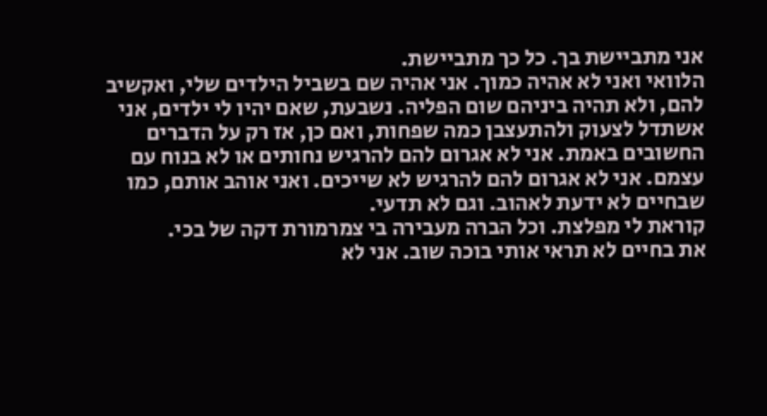אני מתביישת בך. כל כך מתביישת.
הלוואי ואני לא אהיה כמוך. אני אהיה שם בשביל הילדים שלי, ואקשיב להם, ולא תהיה ביניהם שום הפליה. נשבעת, שאם יהיו לי ילדים, אני אשתדל לצעוק ולהתעצבן כמה שפחות, ואם כן, אז רק על הדברים החשובים באמת. אני לא אגרום להם להרגיש נחותים או לא בנוח עם עצמם. אני לא אגרום להם להרגיש לא שייכים. ואני אוהב אותם, כמו שבחיים לא ידעת לאהוב. וגם לא תדעי.
קוראת לי מפלצת. וכל הברה מעבירה בי צמרמורת דקה של בכי.
את בחיים לא תראי אותי בוכה שוב. אני לא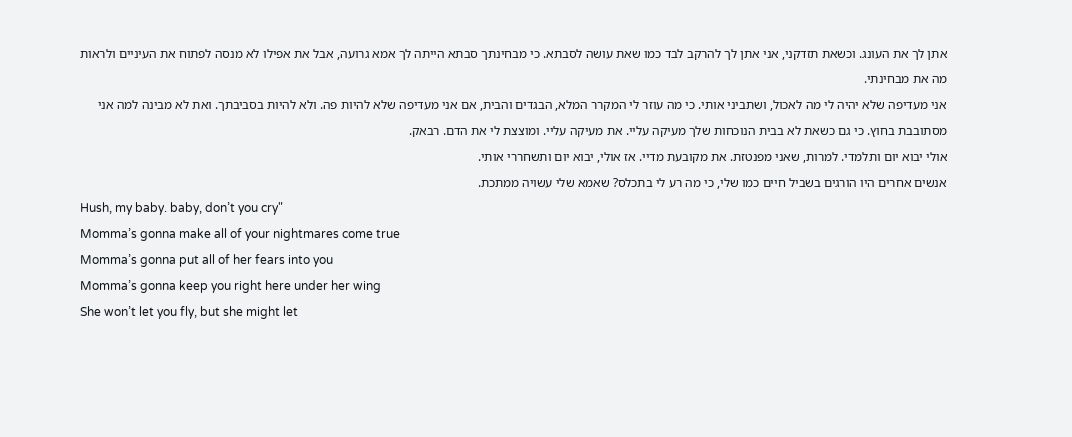אתן לך את העונג. וכשאת תזדקני, אני אתן לך להרקב לבד כמו שאת עושה לסבתא. כי מבחינתך סבתא הייתה לך אמא גרועה, אבל את אפילו לא מנסה לפתוח את העיניים ולראות מה את מבחינתי.
אני מעדיפה שלא יהיה לי מה לאכול, ושתביני אותי. כי מה עוזר לי המקרר המלא, הבגדים והבית, אם אני מעדיפה שלא להיות פה. ולא להיות בסביבתך. ואת לא מבינה למה אני מסתובבת בחוץ. כי גם כשאת לא בבית הנוכחות שלך מעיקה עליי. את מעיקה עליי. ומוצצת לי את הדם. רבאק.
אולי יבוא יום ותלמדי. למרות, שאני מפנטזת. את מקובעת מדיי. אז אולי, יבוא יום ותשחררי אותי.
אנשים אחרים היו הורגים בשביל חיים כמו שלי, כי מה רע לי בתכלס? שאמא שלי עשויה ממתכת.
Hush, my baby. baby, don’t you cry"
Momma’s gonna make all of your nightmares come true
Momma’s gonna put all of her fears into you
Momma’s gonna keep you right here under her wing
She won’t let you fly, but she might let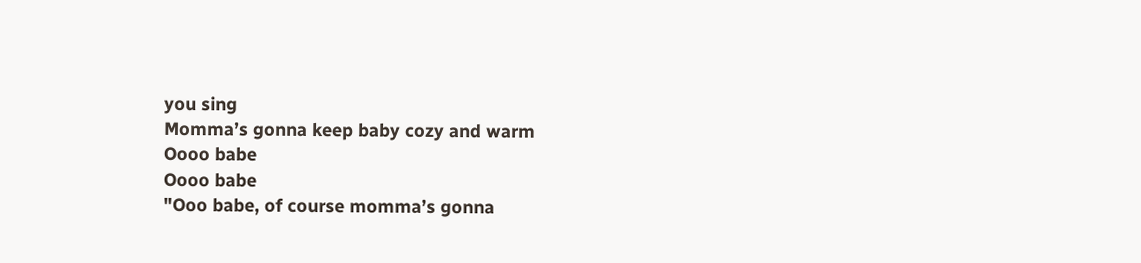you sing
Momma’s gonna keep baby cozy and warm
Oooo babe
Oooo babe
"Ooo babe, of course momma’s gonna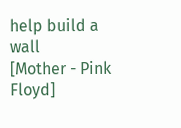help build a wall
[Mother - Pink Floyd]